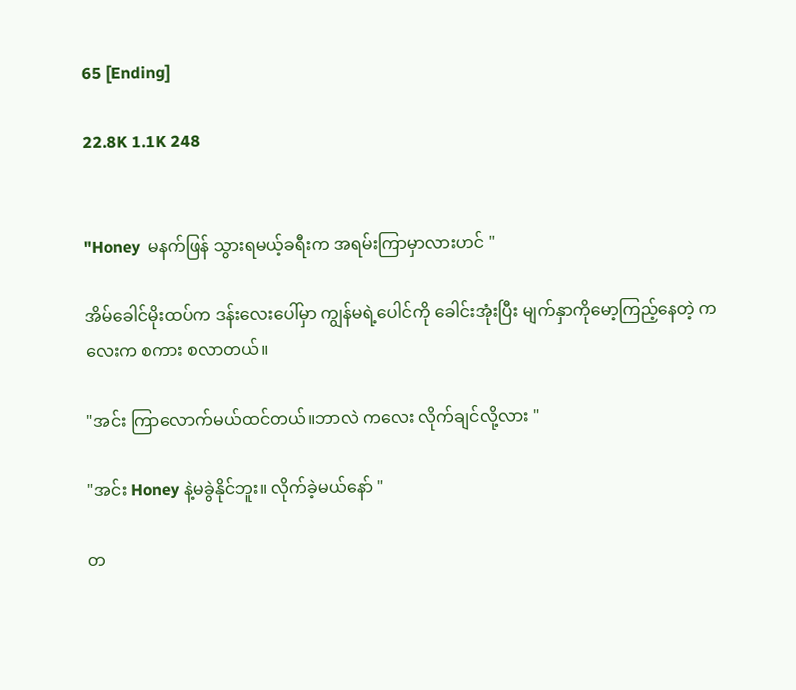65 [Ending]

22.8K 1.1K 248


"Honey  မနက်ဖြန် သွားရမယ့်ခရီးက အရမ်းကြာမှာလားဟင် "

အိမ်ခေါင်မိုးထပ်က ဒန်းလေးပေါ်မှာ ကျွန်မရဲ့ပေါင်ကို ခေါင်းအုံးပြီး မျက်နှာကိုမော့ကြည့်နေတဲ့ ကလေးက စကား စလာတယ်။

"အင်း ကြာလောက်မယ်ထင်တယ်။ဘာလဲ ကလေး လိုက်ချင်လို့လား "

"အင်း Honey နဲ့မခွဲနိုင်ဘူး။ လိုက်ခဲ့မယ်နော် "

တ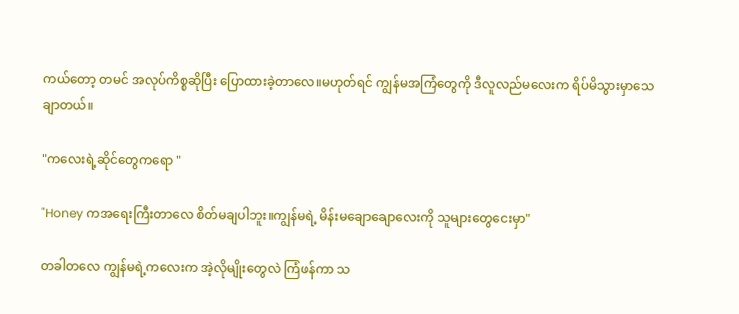ကယ်တော့ တမင် အလုပ်ကိစ္စဆိုပြီး ပြောထားခဲ့တာလေ။မဟုတ်ရင် ကျွန်မအကြံတွေကို ဒီလူလည်မလေးက ရိပ်မိသွားမှာသေချာတယ်။

"ကလေးရဲ့ဆိုင်တွေကရော "

"Honey ကအရေးကြီးတာလေ စိတ်မချပါဘူး။ကျွန်မရဲ့ မိန်းမချောချောလေးကို သူများတွေငေးမှာ"

တခါတလေ ကျွန်မရဲ့ကလေးက အဲ့လိုမျိုးတွေလဲ ကြံဖန်ကာ သ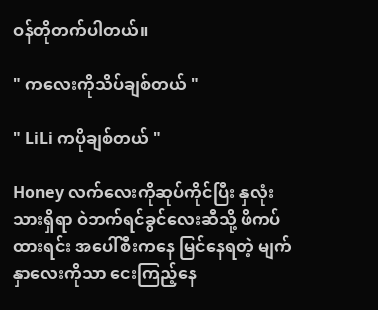ဝန်တိုတက်ပါတယ်။

" ကလေးကိုသိပ်ချစ်တယ် "

" LiLi ကပိုချစ်တယ် "

Honey လက်လေးကိုဆုပ်ကိုင်ပြီး နှလုံးသားရှိရာ ဝဲဘက်ရင်ခွင်လေးဆီသို့ ဖိကပ်ထားရင်း အပေါ်စီးကနေ မြင်နေရတဲ့ မျက်နှာလေးကိုသာ ငေးကြည့်နေ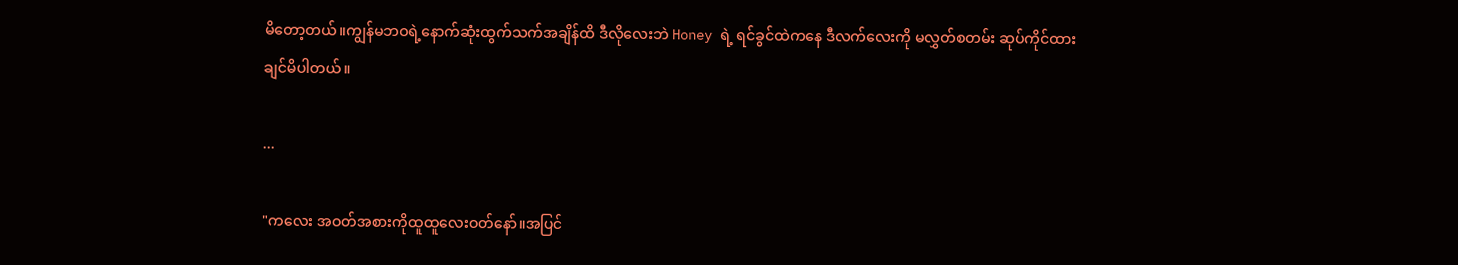မိတော့တယ်။ကျွန်မဘဝရဲ့နောက်ဆုံးထွက်သက်အချိန်ထိ ဒီလိုလေးဘဲ Honey ရဲ့ ရင်ခွင်ထဲကနေ ဒီလက်လေးကို မလွှတ်စတမ်း ဆုပ်ကိုင်ထားချင်မိပါတယ်။

...

"ကလေး အဝတ်အစားကိုထူထူလေးဝတ်နော်။အပြင်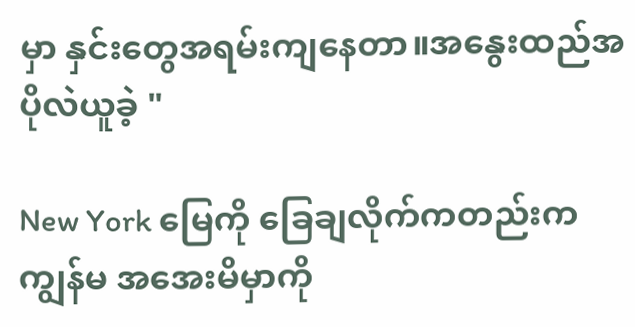မှာ နှင်းတွေအရမ်းကျနေတာ။အနွေးထည်အပိုလဲယူခဲ့ "

New York မြေကို ခြေချလိုက်ကတည်းက ကျွန်မ အအေးမိမှာကို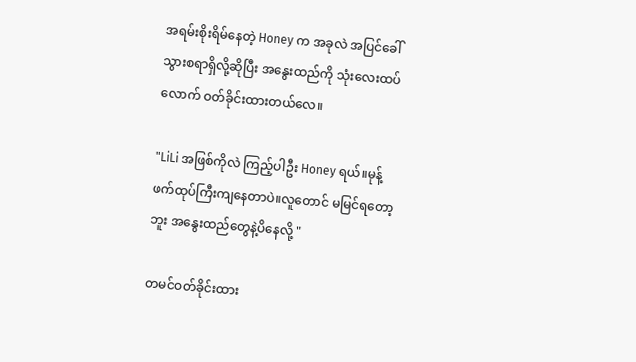အရမ်းစိုးရိမ်နေတဲ့ Honey က အခုလဲ အပြင်ခေါ်သွားစရာရှိလို့ဆိုပြီး အနွေးထည်ကို သုံးလေးထပ်လောက် ဝတ်ခိုင်းထားတယ်လေ။

"LiLi အဖြစ်ကိုလဲ ကြည့်ပါဦး Honey ရယ်။မုန့်ဖက်ထုပ်ကြီးကျနေတာပဲ။လူတောင် မမြင်ရတော့ဘူး အနွေးထည်တွေနဲ့ပိနေလို့ "

တမင်ဝတ်ခိုင်းထား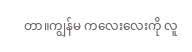တာ။ကျွန်မ ကလေးလေးကို လူ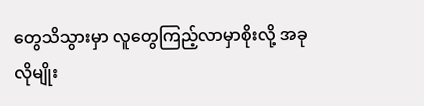တွေသိသွားမှာ လူတွေကြည့်လာမှာစိုးလို့ အခုလိုမျိုး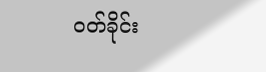ဝတ်ခိုင်း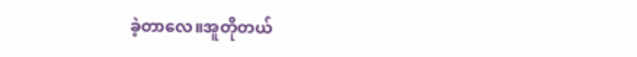ခဲ့တာလေ။အူတိုတယ်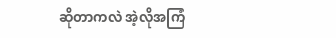ဆိုတာကလဲ အဲ့လိုအကြံ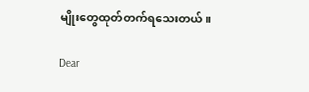မျိုးတွေထုတ်တက်ရသေးတယ်။

Dear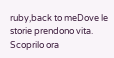ruby,back to meDove le storie prendono vita. Scoprilo ora